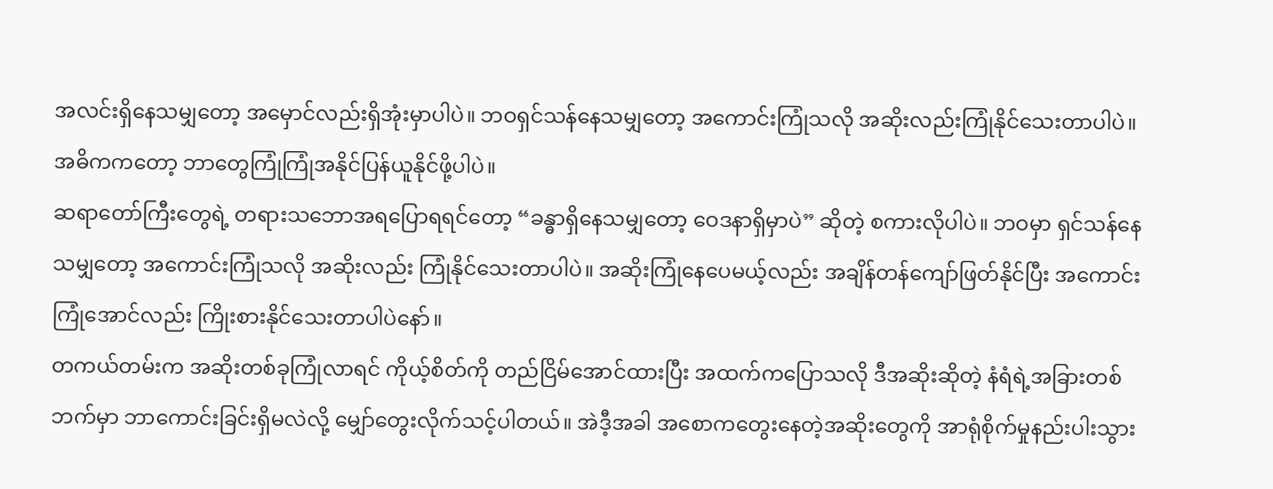အလင်းရှိနေသမျှတော့ အမှောင်လည်းရှိအုံးမှာပါပဲ။ ဘဝရှင်သန်နေသမျှတော့ အကောင်းကြုံသလို အဆိုးလည်းကြုံနိုင်သေးတာပါပဲ။ အဓိကကတော့ ဘာတွေကြုံကြုံအနိုင်ပြန်ယူနိုင်ဖို့ပါပဲ။
ဆရာတော်ကြီးတွေရဲ့ တရားသဘောအရပြောရရင်တော့ “ခန္ဓာရှိနေသမျှတော့ ဝေဒနာရှိမှာပဲ” ဆိုတဲ့ စကားလိုပါပဲ။ ဘဝမှာ ရှင်သန်နေသမျှတော့ အကောင်းကြုံသလို အဆိုးလည်း ကြုံနိုင်သေးတာပါပဲ။ အဆိုးကြုံနေပေမယ့်လည်း အချိန်တန်ကျော်ဖြတ်နိုင်ပြီး အကောင်းကြုံအောင်လည်း ကြိုးစားနိုင်သေးတာပါပဲနော်။
တကယ်တမ်းက အဆိုးတစ်ခုကြုံလာရင် ကိုယ့်စိတ်ကို တည်ငြိမ်အောင်ထားပြီး အထက်ကပြောသလို ဒီအဆိုးဆိုတဲ့ နံရံရဲ့အခြားတစ်ဘက်မှာ ဘာကောင်းခြင်းရှိမလဲလို့ မျှော်တွေးလိုက်သင့်ပါတယ်။ အဲဒီ့အခါ အစောကတွေးနေတဲ့အဆိုးတွေကို အာရုံစိုက်မှုနည်းပါးသွား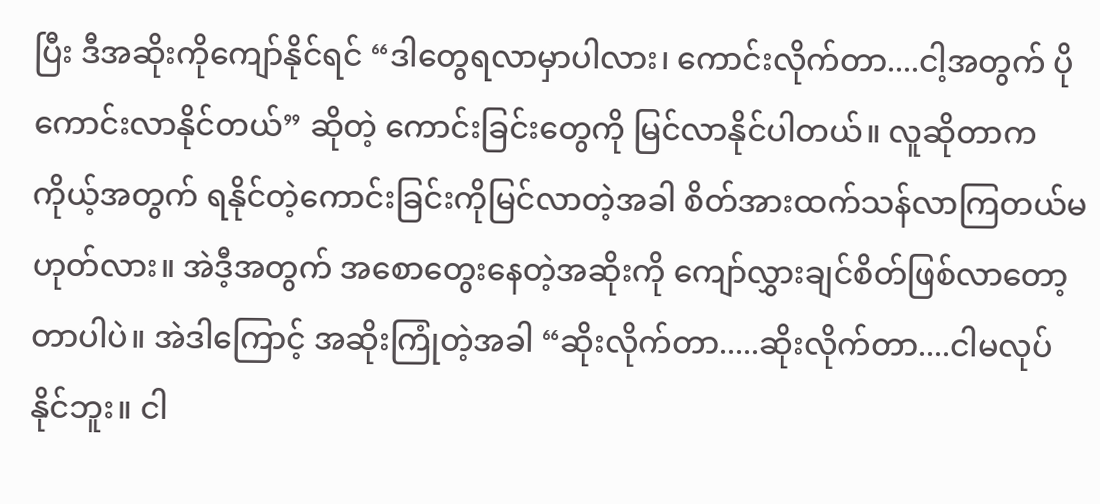ပြီး ဒီအဆိုးကိုကျော်နိုင်ရင် “ဒါတွေရလာမှာပါလား၊ ကောင်းလိုက်တာ....ငါ့အတွက် ပိုကောင်းလာနိုင်တယ်” ဆိုတဲ့ ကောင်းခြင်းတွေကို မြင်လာနိုင်ပါတယ်။ လူဆိုတာက ကိုယ့်အတွက် ရနိုင်တဲ့ကောင်းခြင်းကိုမြင်လာတဲ့အခါ စိတ်အားထက်သန်လာကြတယ်မဟုတ်လား။ အဲဒီ့အတွက် အစောတွေးနေတဲ့အဆိုးကို ကျော်လွှားချင်စိတ်ဖြစ်လာတော့တာပါပဲ။ အဲဒါကြောင့် အဆိုးကြုံတဲ့အခါ “ဆိုးလိုက်တာ.....ဆိုးလိုက်တာ....ငါမလုပ်နိုင်ဘူး။ ငါ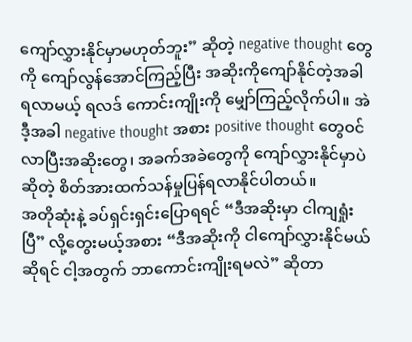ကျော်လွှားနိုင်မှာမဟုတ်ဘူး” ဆိုတဲ့ negative thought တွေကို ကျော်လွန်အောင်ကြည့်ပြီး အဆိုးကိုကျော်နိုင်တဲ့အခါ ရလာမယ့် ရလဒ် ကောင်းကျိုးကို မျှော်ကြည့်လိုက်ပါ။ အဲဒီ့အခါ negative thought အစား positive thought တွေဝင်လာပြီးအဆိုးတွေ၊ အခက်အခဲတွေကို ကျော်လွှားနိုင်မှာပဲ ဆိုတဲ့ စိတ်အားထက်သန်မှုပြန်ရလာနိုင်ပါတယ်။
အတိုဆုံးနဲ့ ခပ်ရှင်းရှင်းပြောရရင် “ဒီအဆိုးမှာ ငါကျရှုံးပြီ” လို့တွေးမယ့်အစား “ဒီအဆိုးကို ငါကျော်လွှားနိုင်မယ်ဆိုရင် ငါ့အတွက် ဘာကောင်းကျိုးရမလဲ” ဆိုတာ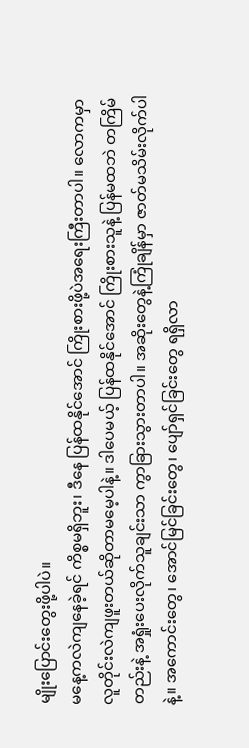မျိုးပြောင်းတွေးဖို့ပါပဲ။
မနေ့ကလဲကျနေခဲ့ရင် ကိစ္စမရှိဘူး၊ ဒီနေ ပြန်ထနိုင်အောင် ကြိုးစားဖို့ပဲအရေးကြီးတာပါ။ လောကမှာ လူတိုင်းလဲကျဖူးတယ်ဆိုတာမမေ့ပါနဲ့။ ဒါပေမယ့် ပြန်ထနိုင်အောင် ကြိုးစားသူနဲ့ ပြန်မထဘဲ တကြိမ်တည်းနဲ့ အရှုံးပေးလိုက်သူချင်းသာ ကွာခြားသွားတာပါ။ အဆိုးတွေနဲ့ကြုံချိန်မှာ ဇာတ်မသိမ်းလိုက်ပါနဲ့။ အကောင်းတွေ၊ အောင်မြင်ခြင်းတွေ၊ ပျော်ရှင်ခြင်းတွေ ရရှိလာ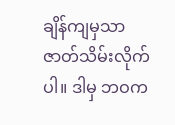ချိန်ကျမှသာ ဇာတ်သိမ်းလိုက်ပါ။ ဒါမှ ဘဝက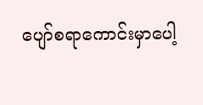ပျော်စရာကောင်းမှာပေါ့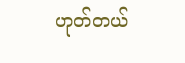ဟုတ်တယ်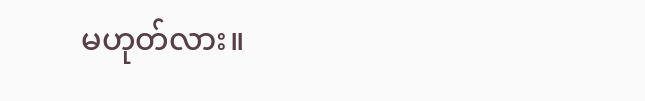မဟုတ်လား။